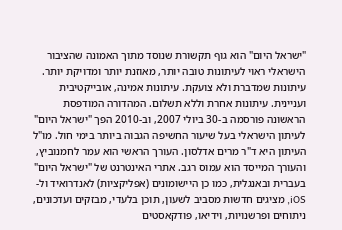"ישראל היום" הוא גוף תקשורת שנוסד מתוך האמונה שהציבור הישראלי ראוי לעיתונות טובה יותר, מאוזנת יותר ומדויקת יותר. עיתונות שמדברת ולא צועקת. עיתונות אמינה, אובייקטיבית ועניינית. עיתונות אחרת וללא תשלום. המהדורה המודפסת הראשונה פורסמה ב-30 ביולי 2007, וב-2010 הפך "ישראל היום" לעיתון הישראלי בעל שיעור החשיפה הגבוה ביותר בימי חול. מו"ל העיתון היא ד"ר מרים אדלסון. העורך הראשי הוא עמר לחמנוביץ, והעורך המייסד הוא עמוס רגב. אתרי האינטרנט של "ישראל היום" בעברית ובאנגלית, כמו כן היישומונים (אפליקציות) לאנדרואיד ול-iOS, מציגים חדשות מסביב לשעון, תוכן בלעדי, מבזקים ועדכונים, ניתוחים ופרשנויות, וידיאו, פודקאסטים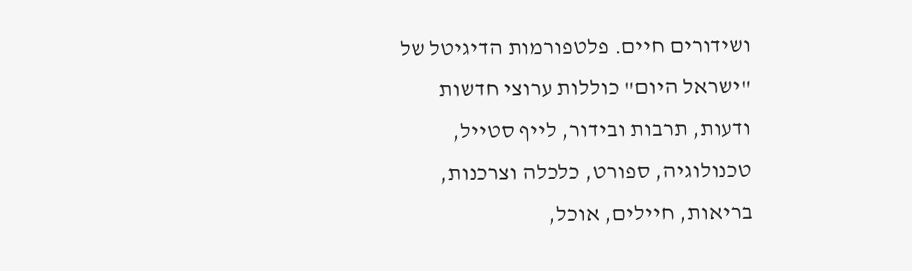ושידורים חיים. פלטפורמות הדיגיטל של "ישראל היום" כוללות ערוצי חדשות ודעות, תרבות ובידור, לייף סטייל, טכנולוגיה, ספורט, כלכלה וצרכנות, בריאות, חיילים, אוכל,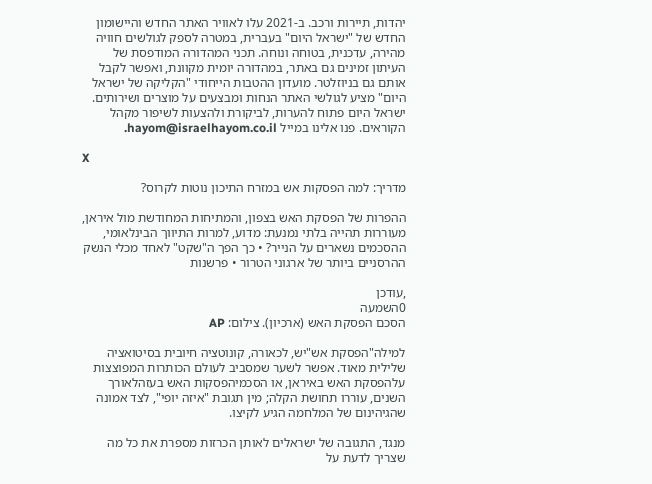יהדות, תיירות ורכב. ב-2021 עלו לאוויר האתר החדש והיישומון החדש של "ישראל היום" בעברית, במטרה לספק לגולשים חוויה מהירה, עדכנית, בטוחה ונוחה. תכני המהדורה המודפסת של העיתון זמינים גם באתר, במהדורה יומית מקוונת, ואפשר לקבל אותם גם בניוזלטר. מועדון ההטבות הייחודי "הקליקה של ישראל היום" מציע לגולשי האתר הנחות ומבצעים על מוצרים ושירותים. ישראל היום פתוח להערות, לביקורת ולהצעות לשיפור מקהל הקוראים. פנו אלינו במייל hayom@israelhayom.co.il.

X

מדריך: למה הפסקות אש במזרח התיכון נוטות לקרוס?

ההפרות של הפסקת האש בצפון, והמתיחות המחודשת מול איראן, מעוררות תהייה בלתי נמנעת: מדוע, למרות התיווך הבינלאומי, ההסכמים נשארים על הנייר? • כך הפך ה"שקט" לאחד מכלי הנשק ההרסניים ביותר של ארגוני הטרור • פרשנות

,עודכן
0השמעה
הסכם הפסקת האש (ארכיון). צילום: AP

למילה"הפסקת אש"יש, לכאורה, קונוטציה חיובית בסיטואציה שלילית מאוד. אפשר לשער שמסביב לעולם הכותרות המפוצצות עלהפסקת האש באיראן, או הסכמיהפסקות האש בעזהלאורך השנים, עוררו תחושת הקלה; מין תגובת "איזה יופי", לצד אמונה שהגיהינום של המלחמה הגיע לקיצו.

מנגד, התגובה של ישראלים לאותן הכרזות מספרת את כל מה שצריך לדעת על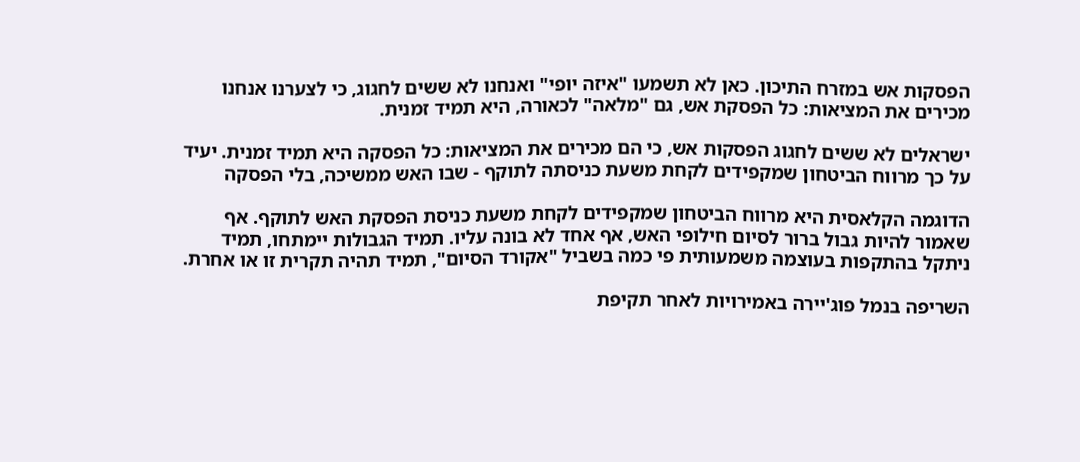הפסקות אש במזרח התיכון. כאן לא תשמעו "איזה יופי" ואנחנו לא ששים לחגוג, כי לצערנו אנחנו מכירים את המציאות: כל הפסקת אש, גם "מלאה" לכאורה, היא תמיד זמנית.

ישראלים לא ששים לחגוג הפסקות אש, כי הם מכירים את המציאות: כל הפסקה היא תמיד זמנית. יעיד על כך מרווח הביטחון שמקפידים לקחת משעת כניסתה לתוקף - שבו האש ממשיכה, בלי הפסקה

הדוגמה הקלאסית היא מרווח הביטחון שמקפידים לקחת משעת כניסת הפסקת האש לתוקף. אף שאמור להיות גבול ברור לסיום חילופי האש, אף אחד לא בונה עליו. תמיד הגבולות יימתחו, תמיד ניתקל בהתקפות בעוצמה משמעותית פי כמה בשביל "אקורד הסיום", תמיד תהיה תקרית זו או אחרת.

השריפה בנמל פוג'יירה באמירויות לאחר תקיפת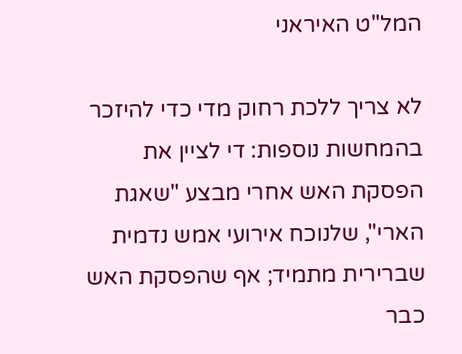המל"ט האיראני

לא צריך ללכת רחוק מדי כדי להיזכר בהמחשות נוספות: די לציין את הפסקת האש אחרי מבצע "שאגת הארי", שלנוכח אירועי אמש נדמית שברירית מתמיד; אף שהפסקת האש כבר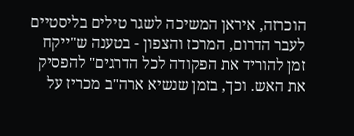הוכרזה, איראן המשיכה לשגר טילים בליסטיים לעבר הדרום, המרכז והצפון - בטענה ש"ייקח זמן להוריד את הפקודה לכל הדרגים" להפסיק את האש. וכך, בזמן שנשיא ארה"ב מכריז על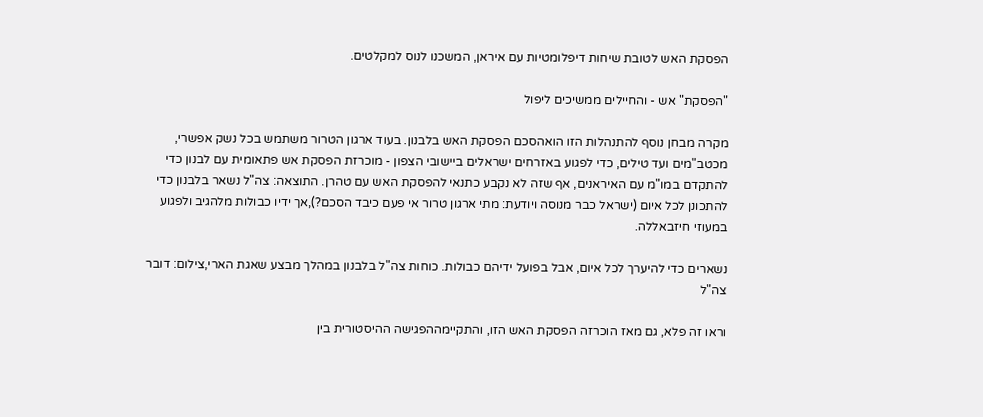הפסקת האש לטובת שיחות דיפלומטיות עם איראן, המשכנו לנוס למקלטים.

"הפסקת" אש - והחיילים ממשיכים ליפול

מקרה מבחן נוסף להתנהלות הזו הואהסכם הפסקת האש בלבנון. בעוד ארגון הטרור משתמש בכל נשק אפשרי, מכטב"מים ועד טילים, כדי לפגוע באזרחים ישראלים ביישובי הצפון - מוכרזת הפסקת אש פתאומית עם לבנון כדי להתקדם במו"מ עם האיראנים, אף שזה לא נקבע כתנאי להפסקת האש עם טהרן. התוצאה: צה"ל נשאר בלבנון כדי להתכונן לכל איום (ישראל כבר מנוסה ויודעת: מתי ארגון טרור אי פעם כיבד הסכם?),אך ידיו כבולות מלהגיב ולפגוע במעוזי חיזבאללה.

נשארים כדי להיערך לכל איום, אבל בפועל ידיהם כבולות. כוחות צה"ל בלבנון במהלך מבצע שאגת הארי,צילום: דובר צה"ל

וראו זה פלא, גם מאז הוכרזה הפסקת האש הזו, והתקיימההפגישה ההיסטורית בין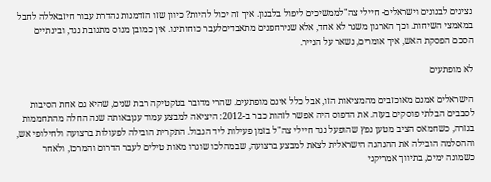נציגים לבנונים וישראלים- חיילי צה"לממשיכים ליפול בלבנון. איך זה יכול להיות? כיוון שזו הזדמנות נהדרת עבור חיזבאללה לחבל במאמצי השיחות. וכך הארגון משגר לא אחד, אלא שנירחפנים מתאבדיםלעבר כוחותינו. אין כמובן מנוס מתגובת נגד, ובינתיים הסכם הפסקת האש, איך אומרים, נשאר על הנייר.

לא מופתעים

הישראלים אמנם מאוכזבים מהמציאות הזו, אבל כלל אינם מופתעים. שהרי מדובר בטקטיקה רבת שנים, שהיא גם אחת הסיבות לסבבים הבלתי פוסקים בעזה. את הדפוס היה אפשר לזהות כבר ב-2012: היציאה למבצע עמוד ענןבאותה שנה החלה מהתחממות בגזרה, כשחמאס הציב מטען נפץ שהופעל נגד חיילי צה"ל בזמן פעילות ליד הגבול. התקרית הובילה לפעולות ברצועה ולחילופי אש, וההסלמה הובילה את ההנהגה הישראלית לצאת למבצע ברצועה, שבמהלכו שוגרו מאות טילים לעבר הדרום והמרכז, ולאחר כשמונה ימים, בתיווך אמריקני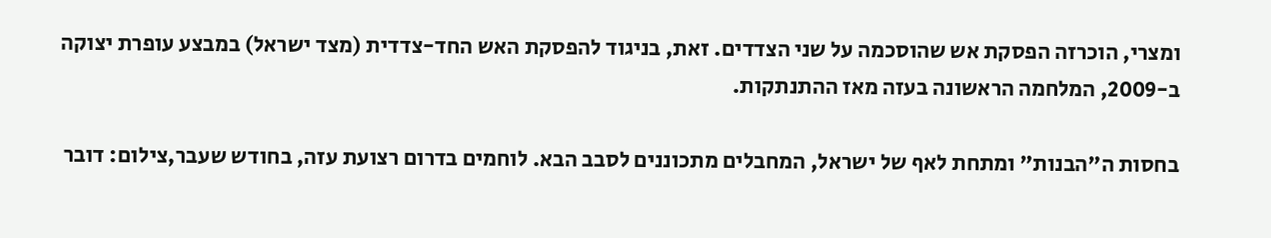ומצרי, הוכרזה הפסקת אש שהוסכמה על שני הצדדים. זאת, בניגוד להפסקת האש החד-צדדית (מצד ישראל) במבצע עופרת יצוקה ב-2009, המלחמה הראשונה בעזה מאז ההתנתקות.

בחסות ה"הבנות" ומתחת לאף של ישראל, המחבלים מתכוננים לסבב הבא. לוחמים בדרום רצועת עזה, בחודש שעבר,צילום: דובר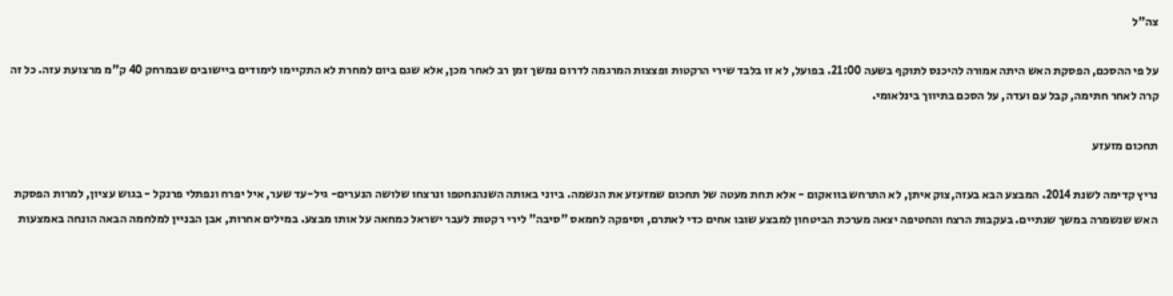צה"ל

על פי ההסכם, הפסקת האש היתה אמורה להיכנס לתוקף בשעה 21:00. בפועל, לא זו בלבד שירי הרקטות ופצצות המרגמה לדרום נמשך זמן רב לאחר מכן, אלא שגם ביום למחרת לא התקיימו לימודים ביישובים שבמרחק 40 ק"מ מרצועת עזה. כל זה קרה לאחר חתימה, קבל עם ועדה, על הסכם בתיווך בינלאומי.

תחכום מזעזע

נריץ קדימה לשנת 2014. המבצע הבא בעזה,צוק איתן, לא התרחש בוואקום - אלא תחת מעטה של תחכום שמזעזע את הנשמה. ביוני באותה השנהנחטפו ונרצחו שלושה הנערים- גיל-עד שער, איל יפרח ונפתלי פרנקל - בגוש עציון, למרות הפסקת האש שנשמרה במשך שנתיים. בעקבות הרצח והחטיפה יצאה מערכת הביטחון למבצע שובו אחים כדי לאתרם, וסיפקה לחמאס "סיבה" לירי רקטות לעבר ישראל כמחאה על אותו מבצע. במילים אחרות, אבן הבניין למלחמה הבאה הונחה באמצעות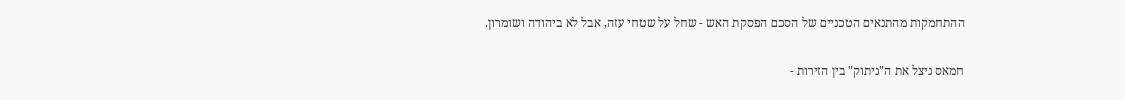ההתחמקות מהתנאים הטכניים של הסכם הפסקת האש - שחל על שטחי עזה, אבל לא ביהודה ושומרון.

חמאס ניצל את ה"ניתוק" בין הזירות -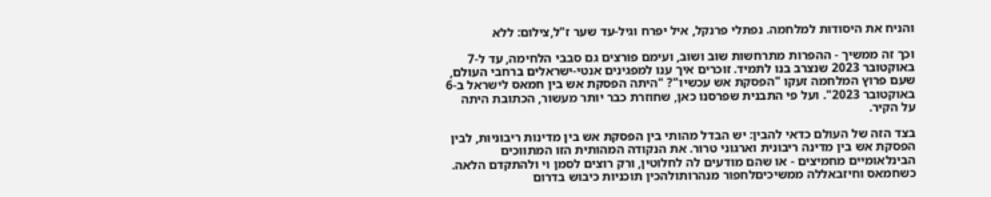והניח את היסודות למלחמה. נפתלי פרנקל, איל יפרח וגיל-עד שער ז"ל,צילום: ללא

וכך זה ממשיך - ההפרות מתרחשות שוב ושוב, ועימם פורצים גם סבבי הלחימה, עד ל-7 באוקטובר 2023 שנצרב בנו לתמיד. זוכרים איך ענו למפגינים אנטי-ישראלים ברחבי העולם, שעם פרוץ המלחמה זעקו "הפסקת אש עכשיו"? "היתה הפסקת אש בין חמאס לישראל ב-6 באוקטובר 2023". ועל פי התבנית שפרסנו כאן, שחוזרת כבר יותר מעשור, הכתובת היתה על הקיר.

בצד הזה של העולם כדאי להבין: יש הבדל מהותי בין הפסקת אש בין מדינות ריבוניות, לבין הפסקת אש בין מדינה ריבונית וארגוני טרור. את הנקודה המהותית הזו המתווכים הבינלאומיים מחמיצים - או שהם מודעים לה לחלוטין, ורק רוצים לסמן וי ולהתקדם הלאה. כשחמאס וחיזבאללה ממשיכיםלחפור מנהרותולהכין תוכניות כיבוש בדרום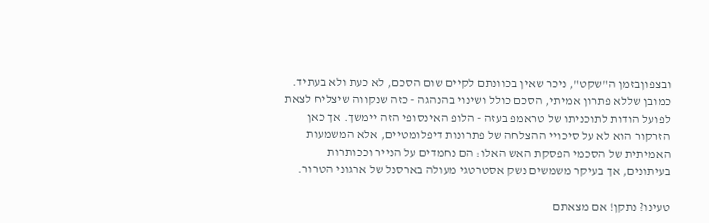ובצפוןבזמן ה"שקט", ניכר שאין בכוונתם לקיים שום הסכם, לא כעת ולא בעתיד. כמובן שללא פתרון אמיתי, הסכם כולל ושינוי בהנהגה - כזה שנקווה שיצליח לצאת לפועל הודות לתוכניתו של טראמפ בעזה - הלופ האינסופי הזה יימשך. אך כאן הזרקור הוא לא על סיכויי ההצלחה של פתרונות דיפלומטיים, אלא המשמעות האמיתית של הסכמי הפסקת האש האלו: הם נחמדים על הנייר וככותרות בעיתונים, אך בעיקר משמשים נשק אסטרטגי מעולה בארסנל של ארגוני הטרור.

טעינו? נתקן! אם מצאתם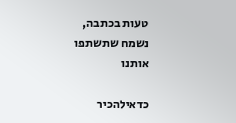טעות בכתבה, נשמח שתשתפו אותנו

כדאילהכיר